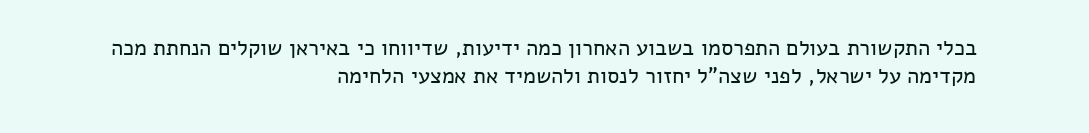בכלי התקשורת בעולם התפרסמו בשבוע האחרון כמה ידיעות, שדיווחו כי באיראן שוקלים הנחתת מכה מקדימה על ישראל, לפני שצה"ל יחזור לנסות ולהשמיד את אמצעי הלחימה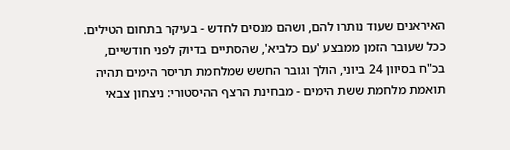האיראנים שעוד נותרו להם, ושהם מנסים לחדש - בעיקר בתחום הטילים.
ככל שעובר הזמן ממבצע 'עם כלביא', שהסתיים בדיוק לפני חודשיים, בכ"ח בסיוון 24 ביוני, הולך וגובר החשש שמלחמת תריסר הימים תהיה תואמת מלחמת ששת הימים - מבחינת הרצף ההיסטורי: ניצחון צבאי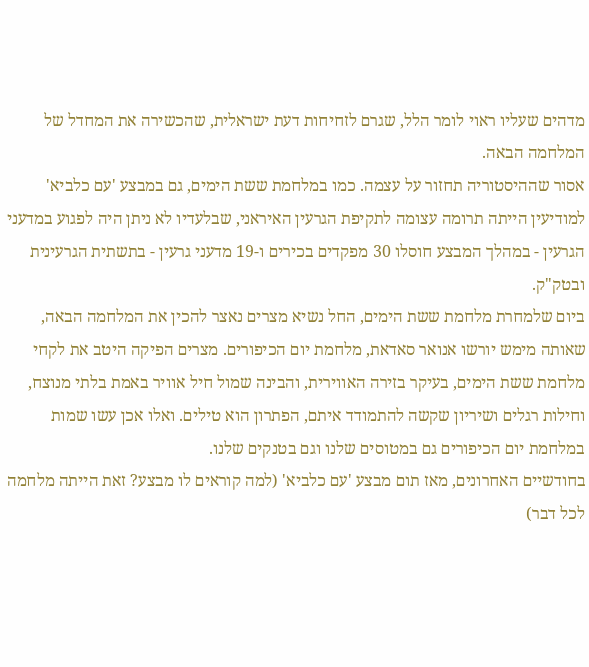מדהים שעליו ראוי לומר הלל, שגרם לזחיחות דעת ישראלית, שהכשירה את המחדל של המלחמה הבאה.
אסור שההיסטוריה תחזור על עצמה. כמו במלחמת ששת הימים, גם במבצע 'עם כלביא' למודיעין הייתה תרומה עצומה לתקיפת הגרעין האיראני, שבלעדיו לא ניתן היה לפגוע במדעני הגרעין - במהלך המבצע חוסלו 30 מפקדים בכירים ו-19 מדעני גרעין - בתשתית הגרעינית ובטק"ק.
ביום שלמחרת מלחמת ששת הימים, החל נשיא מצרים נאצר להכין את המלחמה הבאה, שאותה מימש יורשו אנואר סאדאת, מלחמת יום הכיפורים. מצרים הפיקה היטב את לקחי מלחמת ששת הימים, בעיקר בזירה האווירית, והבינה שמול חיל אוויר באמת בלתי מנוצח, וחילות רגלים ושיריון שקשה להתמודד איתם, הפתרון הוא טילים. ואלו אכן עשו שמות במלחמת יום הכיפורים גם במטוסים שלנו וגם בטנקים שלנו.
בחודשיים האחרונים, מאז תום מבצע 'עם כלביא' (למה קוראים לו מבצע? זאת הייתה מלחמה לכל דבר)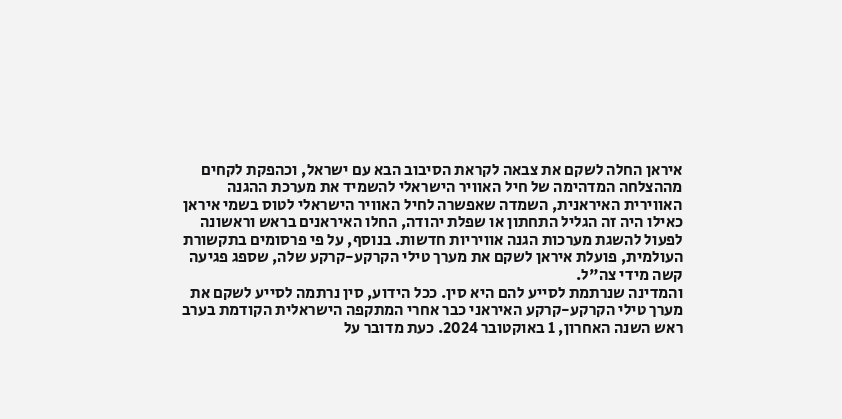איראן החלה לשקם את צבאה לקראת הסיבוב הבא עם ישראל, וכהפקת לקחים מההצלחה המדהימה של חיל האוויר הישראלי להשמיד את מערכת ההגנה האווירית האיראנית, השמדה שאפשרה לחיל האוויר הישראלי לטוס בשמי איראן כאילו היה זה הגליל התחתון או שפלת יהודה, החלו האיראנים בראש וראשונה לפעול להשגת מערכות הגנה אוויריות חדשות. בנוסף, על פי פרסומים בתקשורת העולמית, פועלת איראן לשקם את מערך טילי הקרקע-קרקע שלה, שספג פגיעה קשה מידי צה"ל.
והמדינה שנרתמת לסייע להם היא סין. ככל הידוע, סין נרתמה לסייע לשקם את מערך טילי הקרקע-קרקע האיראני כבר אחרי המתקפה הישראלית הקודמת בערב ראש השנה האחרון, 1 באוקטובר 2024. כעת מדובר על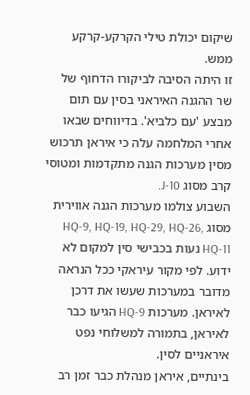שיקום יכולת טילי הקרקע-קרקע ממש.
זו היתה הסיבה לביקורו הדחוף של שר ההגנה האיראני בסין עם תום מבצע 'עם כלביא'. בדיווחים שבאו אחרי המלחמה עלה כי איראן תרכוש מסין מערכות הגנה מתקדמות ומטוסי קרב מסוג J-10.
השבוע צולמו מערכות הגנה אווירית מסוג HQ-9, HQ-19, HQ-29, HQ-26, HQ-11 נעות בכבישי סין למקום לא ידוע. לפי מקור עיראקי ככל הנראה מדובר במערכות שעשו את דרכן לאיראן. מערכות HQ-9 הגיעו כבר לאיראן, בתמורה למשלוחי נפט איראניים לסין.
בינתיים, איראן מנהלת כבר זמן רב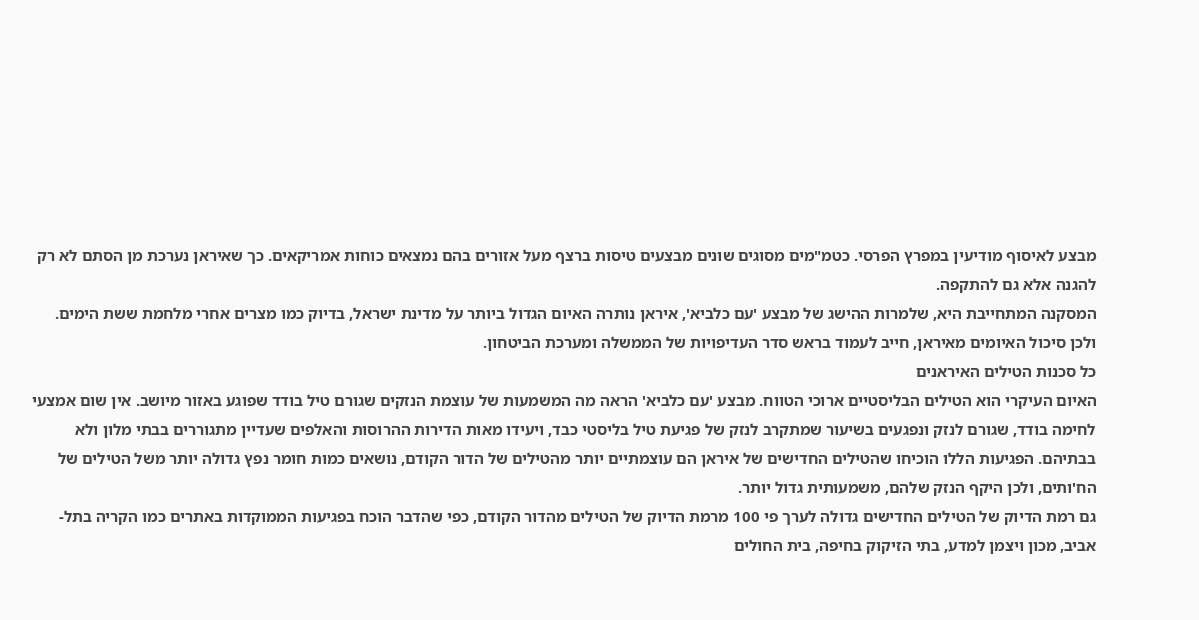מבצע לאיסוף מודיעין במפרץ הפרסי. כטמ"מים מסוגים שונים מבצעים טיסות ברצף מעל אזורים בהם נמצאים כוחות אמריקאים. כך שאיראן נערכת מן הסתם לא רק להגנה אלא גם להתקפה.
המסקנה המתחייבת היא, שלמרות ההישג של מבצע 'עם כלביא', איראן נותרה האיום הגדול ביותר על מדינת ישראל, בדיוק כמו מצרים אחרי מלחמת ששת הימים. ולכן סיכול האיומים מאיראן, חייב לעמוד בראש סדר העדיפויות של הממשלה ומערכת הביטחון.
כל סכנות הטילים האיראנים
האיום העיקרי הוא הטילים הבליסטיים ארוכי הטווח. מבצע 'עם כלביא' הראה מה המשמעות של עוצמת הנזקים שגורם טיל בודד שפוגע באזור מיושב. אין שום אמצעי לחימה בודד, שגורם לנזק ונפגעים בשיעור שמתקרב לנזק של פגיעת טיל בליסטי כבד, ויעידו מאות הדירות ההרוסות והאלפים שעדיין מתגוררים בבתי מלון ולא בבתיהם. הפגיעות הללו הוכיחו שהטילים החדישים של איראן הם עוצמתיים יותר מהטילים של הדור הקודם, נושאים כמות חומר נפץ גדולה יותר משל הטילים של הח'ותים, ולכן היקף הנזק שלהם, משמעותית גדול יותר.
גם רמת הדיוק של הטילים החדישים גדולה לערך פי 100 מרמת הדיוק של הטילים מהדור הקודם, כפי שהדבר הוכח בפגיעות הממוקדות באתרים כמו הקריה בתל-אביב, מכון ויצמן למדע, בתי הזיקוק בחיפה, בית החולים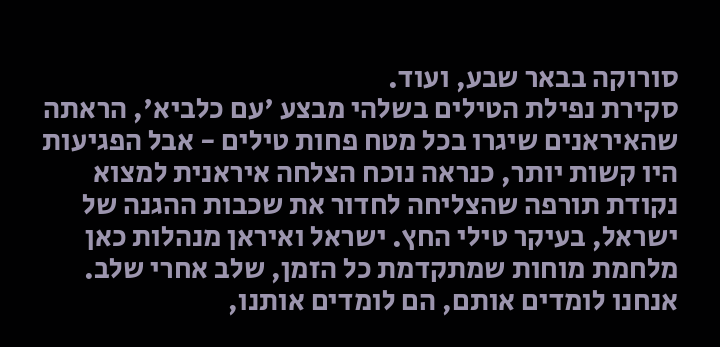סורוקה בבאר שבע, ועוד.
סקירת נפילת הטילים בשלהי מבצע 'עם כלביא', הראתה שהאיראנים שיגרו בכל מטח פחות טילים - אבל הפגיעות היו קשות יותר, כנראה נוכח הצלחה איראנית למצוא נקודת תורפה שהצליחה לחדור את שכבות ההגנה של ישראל, בעיקר טילי החץ. ישראל ואיראן מנהלות כאן מלחמת מוחות שמתקדמת כל הזמן, שלב אחרי שלב. אנחנו לומדים אותם, הם לומדים אותנו,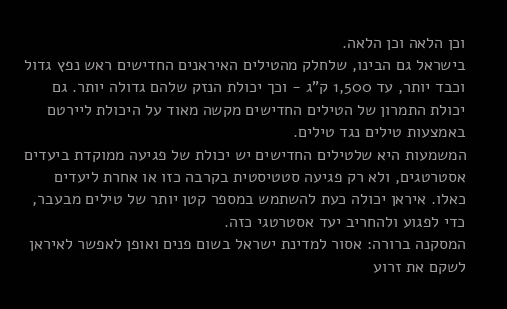וכן הלאה וכן הלאה.
בישראל גם הבינו, שלחלק מהטילים האיראנים החדישים ראש נפץ גדול וכבד יותר, עד 1,500 ק"ג - וכך יכולת הנזק שלהם גדולה יותר. גם יכולת התמרון של הטילים החדישים מקשה מאוד על היכולת ליירטם באמצעות טילים נגד טילים.
המשמעות היא שלטילים החדישים יש יכולת של פגיעה ממוקדת ביעדים אסטרטגים, ולא רק פגיעה סטטיסטית בקרבה כזו או אחרת ליעדים כאלו. איראן יכולה כעת להשתמש במספר קטן יותר של טילים מבעבר, כדי לפגוע ולהחריב יעד אסטרטגי כזה.
המסקנה ברורה: אסור למדינת ישראל בשום פנים ואופן לאפשר לאיראן לשקם את זרוע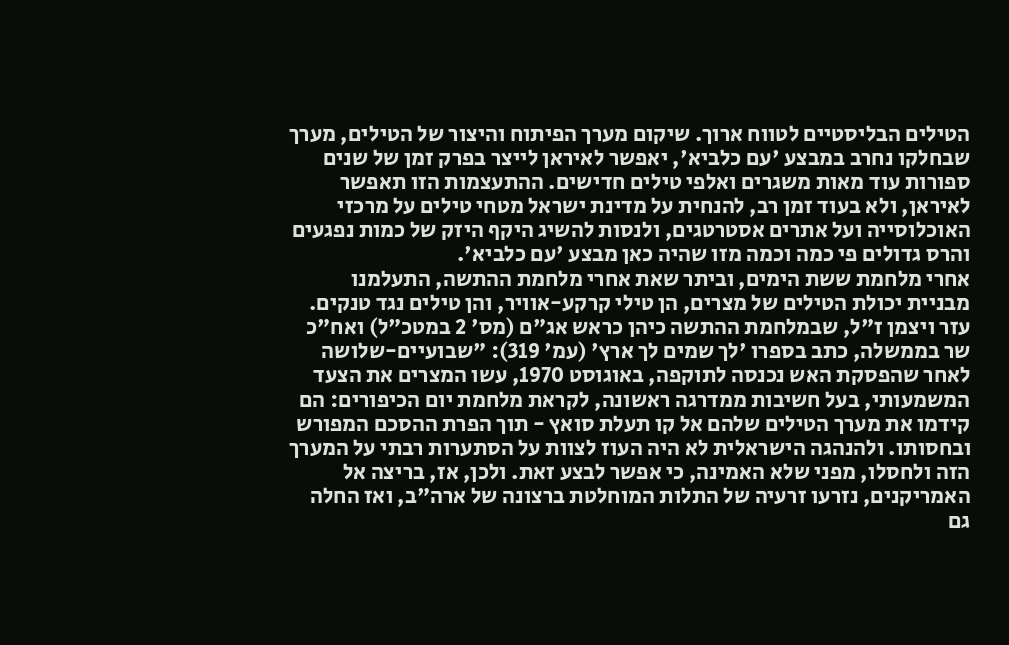הטילים הבליסטיים לטווח ארוך. שיקום מערך הפיתוח והיצור של הטילים, מערך שבחלקו נחרב במבצע 'עם כלביא', יאפשר לאיראן לייצר בפרק זמן של שנים ספורות עוד מאות משגרים ואלפי טילים חדישים. ההתעצמות הזו תאפשר לאיראן, ולא בעוד זמן רב, להנחית על מדינת ישראל מטחי טילים על מרכזי האוכלוסייה ועל אתרים אסטרטגים, ולנסות להשיג היקף היזק של כמות נפגעים והרס גדולים פי כמה וכמה מזו שהיה כאן מבצע 'עם כלביא'.
אחרי מלחמת ששת הימים, וביתר שאת אחרי מלחמת ההתשה, התעלמנו מבניית יכולת הטילים של מצרים, הן טילי קרקע-אוויר, והן טילים נגד טנקים. עזר ויצמן ז"ל, שבמלחמת ההתשה כיהן כראש אג"ם (מס' 2 במטכ"ל) ואח"כ שר בממשלה, כתב בספרו 'לך שמים לך ארץ' (עמ' 319): "שבועיים-שלושה לאחר שהפסקת האש נכנסה לתוקפה, באוגוסט 1970, עשו המצרים את הצעד המשמעותי, בעל חשיבות ממדרגה ראשונה, לקראת מלחמת יום הכיפורים: הם קידמו את מערך הטילים שלהם אל קו תעלת סואץ - תוך הפרת ההסכם המפורש ובחסותו. ולהנהגה הישראלית לא היה העוז לצוות על הסתערות רבתי על המערך הזה ולחסלו, מפני שלא האמינה, כי אפשר לבצע זאת. ולכן, אז, בריצה אל האמריקנים, נזרעו זרעיה של התלות המוחלטת ברצונה של ארה"ב, ואז החלה גם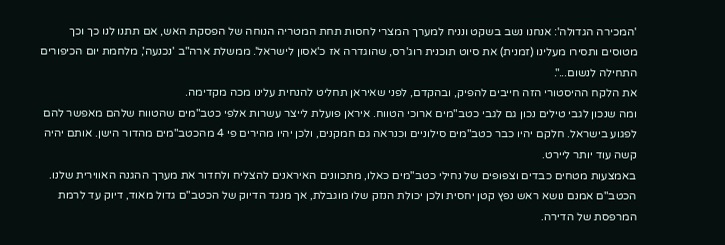'המכירה הגדולה': אנחנו נשב בשקט ונניח למערך המצרי לחסות תחת המטריה הנוחה של הפסקת האש, אם תתנו לנו כך וכך מטוסים ותסירו מעלינו (זמנית) את סיוט תוכנית רוג'רס, שהוגדרה אז כ'אסון לישראל'. ממשלת ארה"ב 'נכנעה', מלחמת יום הכיפורים התחילה לנשום...".
את הלקח ההיסטורי הזה חייבים להפיק, ובהקדם, לפני שאיראן תחליט להנחית עלינו מכה מקדימה.
ומה שנכון לגבי טילים נכון גם לגבי כטב"מים ארוכי הטווח. איראן פועלת לייצר עשרות אלפי כטב"מים שהטווח שלהם מאפשר להם לפגוע בישראל. חלקם יהיו כבר כטב"מים סילוניים וכנראה גם חמקנים, ולכן יהיו מהירים פי 4 מהכטב"מים מהדור הישן. אותם יהיה קשה עוד יותר ליירט.
באמצעות מטחים כבדים וצפופים של נחילי כטב"מים כאלו, מתכוונים האיראנים להצליח ולחדור את מערך ההגנה האווירית שלנו. הכטב"ם אמנם נושא ראש נפץ קטן יחסית ולכן יכולת הנזק שלו מוגבלת, אך מנגד הדיוק של הכטב"ם גדול מאוד, דיוק עד לרמת המרפסת של הדירה.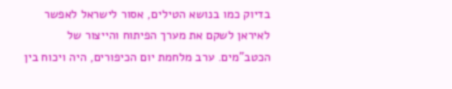בדיוק כמו בנושא הטילים, אסור לישראל לאפשר לאיראן לשקם את מערך הפיתוח והייצור של הכטב"מים. ערב מלחמת יום הכיפורים, היה ויכוח בין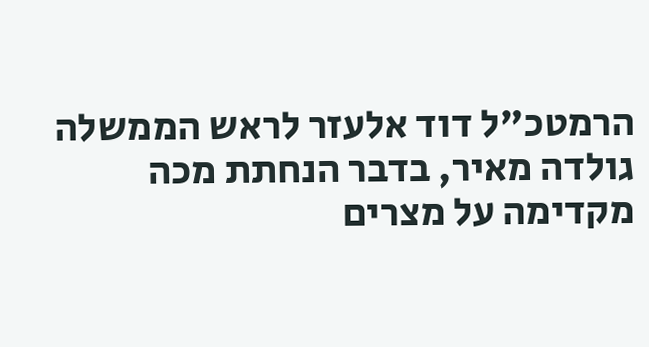הרמטכ"ל דוד אלעזר לראש הממשלה גולדה מאיר, בדבר הנחתת מכה מקדימה על מצרים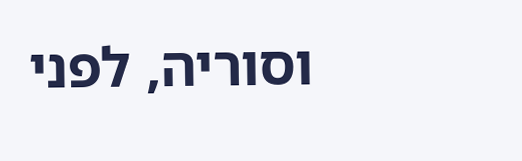וסוריה, לפני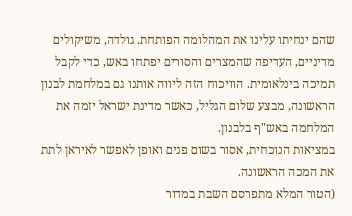שהם ינחיתו עלינו את המהלומה הפותחת. גולדה, משיקולים מדיניים, העדיפה שהמצרים והסורים יפתחו באש, כדי לקבל תמיכה בינלאומית. הוויכוח הזה ליווה אותנו גם במלחמת לבנון הראשונה, מבצע שלום הגליל, כאשר מדינת ישראל יזמה את המלחמה באש"ף בלבנון.
במציאות הנוכחית, אסור בשום פנים ואופן לאפשר לאיראן לתת את המכה הראשונה.
(הטור המלא מתפרסם השבת במדור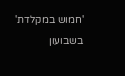'חמוש במקלדת' בשבועון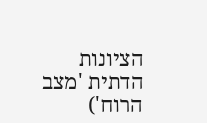הציונות הדתית 'מצב הרוח')